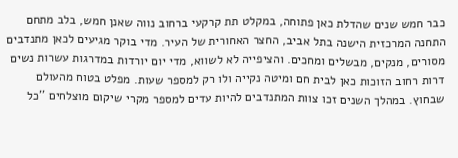כבר חמש שנים שהדלת כאן פתוחה, במקלט תת קרקעי ברחוב נווה שאנן חמש, בלב מתחם התחנה המרכזית הישנה בתל אביב, החצר האחורית של העיר. מדי בוקר מגיעים לכאן מתנדבים מסורים, מנקים, מבשלים ומחכים. והציפייה לא לשווא, מדי יום יורדות במדרגות עשרות נשים דרות רחוב הזוכות כאן לבית חם ומיטה נקייה ולו רק למספר שעות. מפלט בטוח מהעולם שבחוץ. במהלך השנים זכו צוות המתנדבים להיות עדים למספר מקרי שיקום מוצלחים ''כל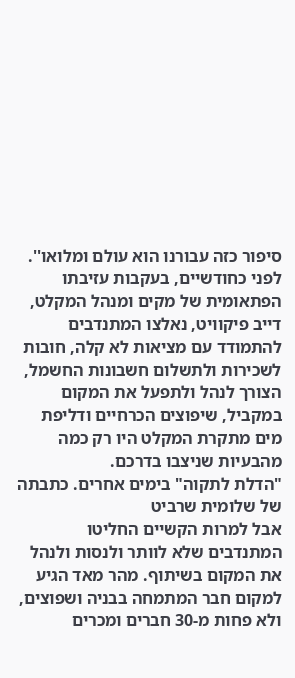סיפור כזה עבורנו הוא עולם ומלואו''.
לפני כחודשיים, בעקבות עזיבתו הפתאומית של מקים ומנהל המקלט, דייב פיקוויט, נאלצו המתנדבים להתמודד עם מציאות לא קלה, חובות לשכירות ולתשלום חשבונות החשמל, הצורך לנהל ולתפעל את המקום במקביל, שיפוצים הכרחיים ודליפת מים מתקרת המקלט היו רק כמה מהבעיות שניצבו בדרכם.
"הדלת לתקוה" בימים אחרים. כתבתה של שלומית שרביט
אבל למרות הקשיים החליטו המתנדבים שלא לוותר ולנסות ולנהל את המקום בשיתוף. מהר מאד הגיע למקום חבר המתמחה בבניה ושפוצים, ולא פחות מ-30 חברים ומכרים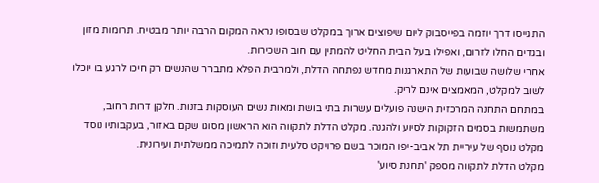התגייסו דרך יוזמה בפייסבוק ליום שיפוצים ארוך במקלט שבסופו נראה המקום הרבה יותר מבטיח. תרומות מזון ובגדים החלו לזרום, ואפילו בעל הבית החליט להמתין עם חוב השכירות.
אחרי שלושה שבועות של התארגנות מחדש נפתחה הדלת, ולמרבית הפלא מתברר שהנשים רק חיכו לרגע בו יוכלו לשוב למקלט, המאמצים אינם לריק.
במתחם התחנה המרכזית הישנה פועלים עשרות בתי בושת ומאות נשים העוסקות בזנות. חלקן דרות רחוב, משתמשות בסמים הזקוקות לסיוע ולהגנה. מקלט הדלת לתקווה הוא הראשון מסוגו שקם באזור, בעקבותיו נוסד מקלט נוסף של עיריית תל אביב-יפו המוכר בשם פרויקט סלעית וזוכה לתמיכה ממשלתית ועירונית.
מקלט הדלת לתקווה מספק 'תחנת סיוע'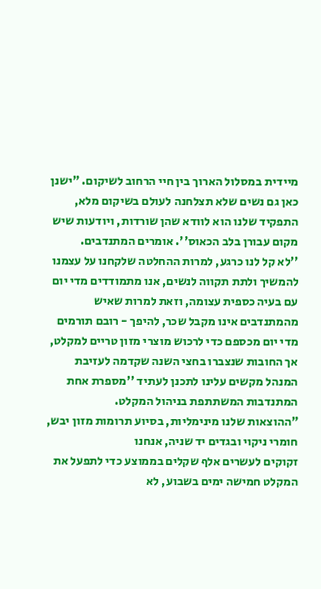מיידית במסלול הארוך בין חיי הרחוב לשיקום. "ישנן כאן גם נשים שלא תצלחנה לעולם בשיקום מלא, התפקיד שלנו הוא לוודא שהן שורדות, ויודעות שיש מקום עבורן בלב הכאוס''. אומרים המתנדבים.
''לא קל לנו כרגע, למרות ההחלטה שלקחנו על עצמנו להמשיך ולתת תקווה לנשים, אנו מתמודדים מדי יום עם בעיה כספית עצומה, וזאת למרות שאיש מהמתנדבים אינו מקבל שכר, להיפך - רובם תורמים מדי יום מכספם כדי לרכוש מוצרי מזון טריים למקלט, אך החובות שנצברו בחצי השנה שקדמה לעזיבת המנהל מקשים עלינו לתכנן לעתיד ''מספרת אחת המתנדבות המשתתפת בניהול המקלט.
"ההוצאות שלנו מינימליות, בסיוע תרומות מזון יבש, חומרי ניקוי ובגדים יד שניה, אנחנו
זקוקים לעשרים אלף שקלים בממוצע כדי לתפעל את המקלט חמישה ימים בשבוע, לא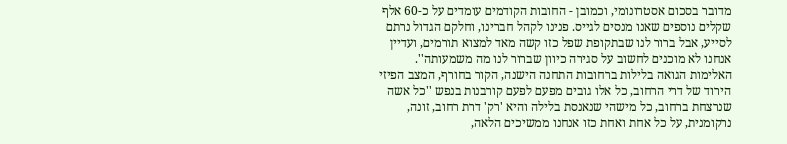מדובר בסכום אסטרונומי, וכמובן - החובות הקודמים עומדים על כ-60 אלף שקלים נוספים שאנו מנסים לגייס. פנינו לקהל חברינו, וחלקם הגדול נרתם לסייע, אבל ברור לנו שבתקופת שפל כזו קשה מאד למצוא תורמים, ועדיין אנחנו לא מוכנים לחשוב על סגירה כיוון שברור לנו מה משמעותה''.
האלימות הגואה בלילות ברחובות התחנה הישנה, הקור בחורף, המצב הפיזי הירוד של דרי הרחוב, כל אלו גובים מפעם לפעם קורבנות בנפש ''כל אשה שנרצחת ברחוב, כל מישהי שנאנסת בלילה והיא 'רק' דרת רחוב, זונה, נרקומנית, על כל אחת ואחת כזו אנחנו ממשיכים הלאה,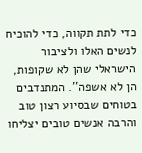כדי לתת תקווה, כדי להוכיח לנשים האלו ולציבור הישראלי שהן לא שקופות, הן לא אשפה''. המתנדבים בטוחים שבסיוע רצון טוב והרבה אנשים טובים יצליחו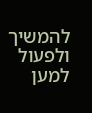להמשיך ולפעול למען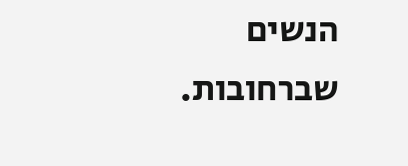הנשים שברחובות.